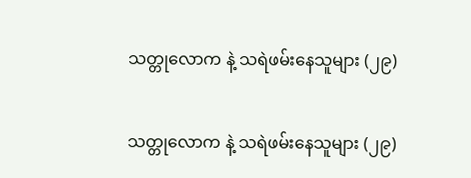သတ္တုလောက နဲ့ သရဲဖမ်းနေသူများ (၂၉)

သတ္တုလောက နဲ့ သရဲဖမ်းနေသူများ (၂၉)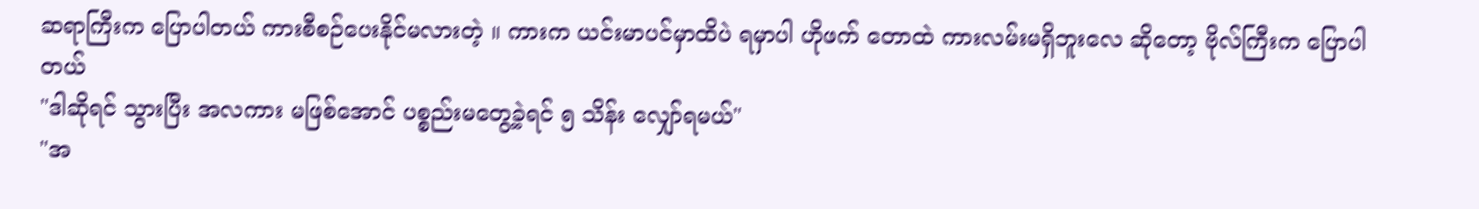ဆရာကြီးက ပြောပါတယ် ကားစီစဉ်ပေးနိုင်မလားတဲ့ ။ ကားက ယင်းမာပင်မှာထိပဲ ရမှာပါ ဟိုဖက် တောထဲ ကားလမ်းမရှိဘူးလေ ဆိုတော့ ဗိုလ်ကြီးက ပြောပါတယ်
"ဒါဆိုရင် သွားပြီး အလကား မဖြစ်အောင် ပစ္စည်းမတွေ့ခဲ့ရင် ၅ သိန်း လျှော်ရမယ်"
"အ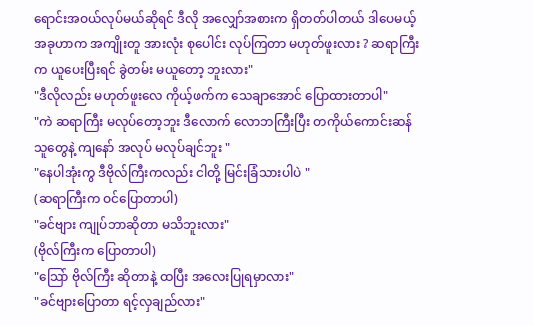ရောင်းအဝယ်လုပ်မယ်ဆိုရင် ဒီလို အလျှော်အစားက ရှိတတ်ပါတယ် ဒါပေမယ့် အခုဟာက အကျိုးတူ အားလုံး စုပေါင်း လုပ်ကြတာ မဟုတ်ဖူးလား ? ဆရာကြီးက ယူပေးပြီးရင် ခွဲတမ်း မယူတော့ ဘူးလား"
"ဒီလိုလည်း မဟုတ်ဖူးလေ ကိုယ့်ဖက်က သေချာအောင် ပြောထားတာပါ"
"ကဲ ဆရာကြီး မလုပ်တော့ဘူး ဒီလောက် လောဘကြီးပြီး တကိုယ်ကောင်းဆန်သူတွေနဲ့ ကျနော် အလုပ် မလုပ်ချင်ဘူး "
"နေပါအုံးကွ ဒီဗိုလ်ကြီးကလည်း ငါတို့ မြင်းခြံသားပါပဲ "
(ဆရာကြီးက ဝင်ပြောတာပါ)
"ခင်ဗျား ကျုပ်ဘာဆိုတာ မသိဘူးလား"
(ဗိုလ်ကြီးက ပြောတာပါ)
"သြော် ဗိုလ်ကြီး ဆိုတာနဲ့ ထပြီး အလေးပြုရမှာလား"
"ခင်ဗျားပြောတာ ရင့်လှချည်လား"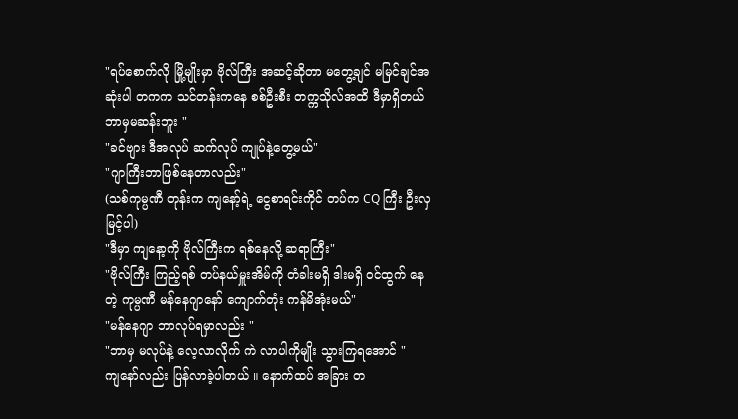"ရပ်စောက်လို မြို့မျိုးမှာ ဗိုလ်ကြီး အဆင့်ဆိုတာ မတွေ့ချင် မမြင်ချင်အဆုံးပါ တကက သင်တန်းကနေ စစ်ဦးစီး တက္ကသိုလ်အထိ ဒီမှာရှိတယ် ဘာမှမဆန်းဘူး "
"ခင်ဗျား ဒီအလုပ် ဆက်လုပ် ကျုပ်နဲ့တွေ့မယ်"
"ဂျာကြီးဘာဖြစ်နေတာလည်း"
(သစ်ကုမ္ပဏီ တုန်းက ကျနော့်ရဲ့ ငွေစာရင်းကိုင် တပ်က CQ ကြီး ဦးလှမြင့်ပါ)
"ဒီမှာ ကျနော့ကို ဗိုလ်ကြီးက ရစ်နေလို့ ဆရာကြီး"
"ဗိုလ်ကြီး ကြည့်ရစ် တပ်နယ်မှူးအိမ်ကို တံခါးမရှိ ဒါးမရှိ ဝင်ထွက် နေတဲ့ ကုမ္ပဏီ မန်နေဂျာနော် ကျောက်တုံး ကန်မိအုံးမယ်"
"မန်နေဂျာ ဘာလုပ်ရမှာလည်း "
"ဘာမှ မလုပ်နဲ့ လေ့လာလိုက် ကဲ လာပါကိုမျိုး သွားကြရအောင် "
ကျနော်လည်း ပြန်လာခဲ့ပါတယ် ။ နောက်ထပ် အခြား တ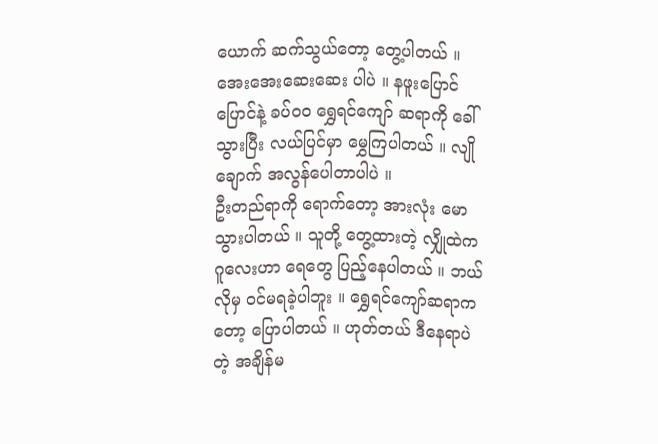ယောက် ဆက်သွယ်တော့ တွေ့ပါတယ် ။ အေးအေးဆေးဆေး ပါပဲ ။ နဖူးပြောင်ပြောင်နဲ့ ခပ်ဝဝ ရွှေရင်ကျော် ဆရာကို ခေါ်သွားပြီး လယ်ပြင်မှာ မွှေကြပါတယ် ။ လျိုချောက် အလွန်ပေါတာပါပဲ ။
ဦးတည်ရာကို ရောက်တော့ အားလုံး မောသွားပါတယ် ။ သူတို့ တွေ့ထားတဲ့ လျှိုထဲက ဂူလေးဟာ ရေတွေ ပြည့်နေပါတယ် ။ ဘယ်လိုမှ ဝင်မရခဲ့ပါဘူး ။ ရွှေရင်ကျော်ဆရာကတော့ ပြောပါတယ် ။ ဟုတ်တယ် ဒီနေရာပဲတဲ့ အချိန်မ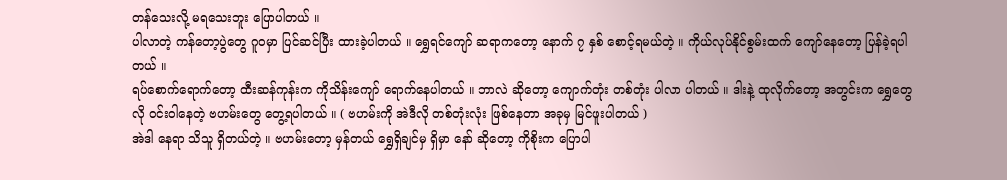တန်သေးလို့ မရသေးဘူး ပြောပါတယ် ။
ပါလာတဲ့ ကန်တော့ပွဲတွေ ဂူဝမှာ ပြင်ဆင်ပြီး ထားခဲ့ပါတယ် ။ ရွှေရင်ကျော် ဆရာကတော့ နောက် ၇ နှစ် စောင့်ရမယ်တဲ့ ။ ကိုယ်လုပ်နိုင်စွမ်းထက် ကျော်နေတော့ ပြန်ခဲ့ရပါတယ် ။
ရပ်စောက်ရောက်တော့ ထီးဆန်ကုန်းက ကိုသိန်းကျော် ရောက်နေပါတယ် ။ ဘာလဲ ဆိုတော့ ကျောက်တုံး တစ်တုံး ပါလာ ပါတယ် ။ ဒါးနဲ့ ထုလိုက်တော့ အတွင်းက ရွှေတွေလို ဝင်းဝါနေတဲ့ ဗဟမ်းတွေ တွေ့ရပါတယ် ။ ( ဗဟမ်းကို အဲဒီလို တစ်တုံးလုံး ဖြစ်နေတာ အခုမှ မြင်ဖူးပါတယ် )
အဲဒါ နေရာ သိသူ ရှိတယ်တဲ့ ။ ဗဟမ်းတော့ မှန်တယ် ရွှေရှိချင်မှ ရှိမှာ နော် ဆိုတော့ ကိုစိုးက ပြောပါ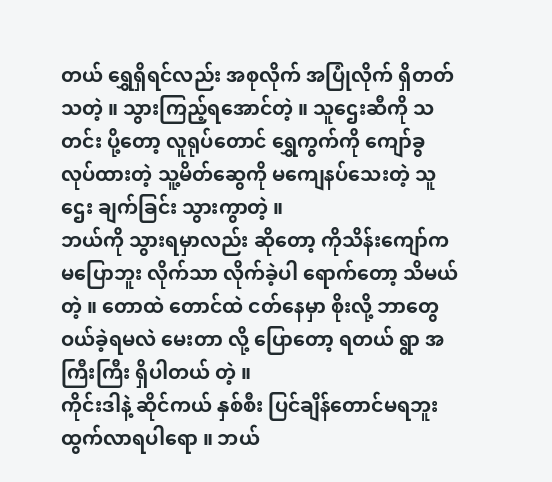တယ် ရွှေရှိရင်လည်း အစုလိုက် အပြုံလိုက် ရှိတတ်သတဲ့ ။ သွားကြည့်ရအောင်တဲ့ ။ သူဌေးဆီကို သတင်း ပို့တော့ လူရုပ်တောင် ရွှေကွက်ကို ကျော်ခွ လုပ်ထားတဲ့ သူ့မိတ်ဆွေကို မကျေနပ်သေးတဲ့ သူဌေး ချက်ခြင်း သွားကွာတဲ့ ။
ဘယ်ကို သွားရမှာလည်း ဆိုတော့ ကိုသိန်းကျော်က မပြောဘူး လိုက်သာ လိုက်ခဲ့ပါ ရောက်တော့ သိမယ်တဲ့ ။ တောထဲ တောင်ထဲ ငတ်နေမှာ စိုးလို့ ဘာတွေ ဝယ်ခဲ့ရမလဲ မေးတာ လို့ ပြောတော့ ရတယ် ရွာ အကြီးကြီး ရှိပါတယ် တဲ့ ။
ကိုင်းဒါနဲ့ ဆိုင်ကယ် နှစ်စီး ပြင်ချိန်တောင်မရဘူး ထွက်လာရပါရော ။ ဘယ်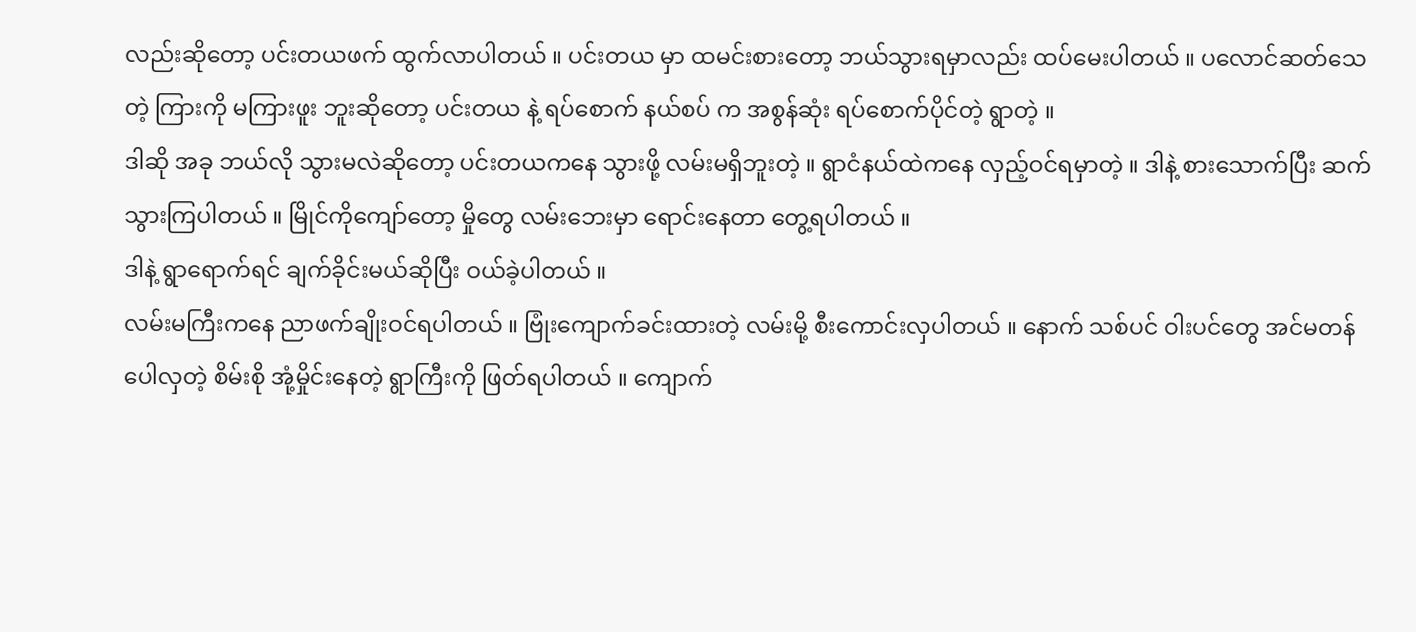လည်းဆိုတော့ ပင်းတယဖက် ထွက်လာပါတယ် ။ ပင်းတယ မှာ ထမင်းစားတော့ ဘယ်သွားရမှာလည်း ထပ်မေးပါတယ် ။ ပလောင်ဆတ်သေ တဲ့ ကြားကို မကြားဖူး ဘူးဆိုတော့ ပင်းတယ နဲ့ ရပ်စောက် နယ်စပ် က အစွန်ဆုံး ရပ်စောက်ပိုင်တဲ့ ရွာတဲ့ ။
ဒါဆို အခု ဘယ်လို သွားမလဲဆိုတော့ ပင်းတယကနေ သွားဖို့ လမ်းမရှိဘူးတဲ့ ။ ရွာငံနယ်ထဲကနေ လှည့်ဝင်ရမှာတဲ့ ။ ဒါနဲ့ စားသောက်ပြီး ဆက်သွားကြပါတယ် ။ မြိုင်ကိုကျော်တော့ မှိုတွေ လမ်းဘေးမှာ ရောင်းနေတာ တွေ့ရပါတယ် ။
ဒါနဲ့ ရွာရောက်ရင် ချက်ခိုင်းမယ်ဆိုပြီး ဝယ်ခဲ့ပါတယ် ။
လမ်းမကြီးကနေ ညာဖက်ချိုးဝင်ရပါတယ် ။ ဗြုံးကျောက်ခင်းထားတဲ့ လမ်းမို့ စီးကောင်းလှပါတယ် ။ နောက် သစ်ပင် ဝါးပင်တွေ အင်မတန်ပေါလှတဲ့ စိမ်းစို အုံ့မှိုင်းနေတဲ့ ရွာကြီးကို ဖြတ်ရပါတယ် ။ ကျောက်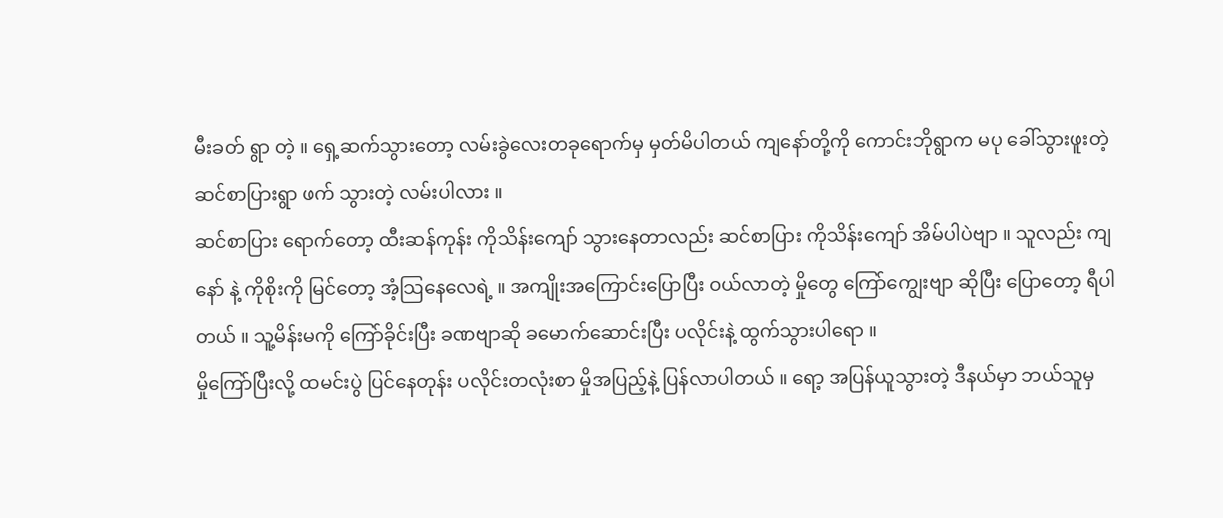မီးခတ် ရွာ တဲ့ ။ ရှေ့ဆက်သွားတော့ လမ်းခွဲလေးတခုရောက်မှ မှတ်မိပါတယ် ကျနော်တို့ကို ကောင်းဘိုရွာက မပု ခေါ်သွားဖူးတဲ့ ဆင်စာပြားရွာ ဖက် သွားတဲ့ လမ်းပါလား ။
ဆင်စာပြား ရောက်တော့ ထီးဆန်ကုန်း ကိုသိန်းကျော် သွားနေတာလည်း ဆင်စာပြား ကိုသိန်းကျော် အိမ်ပါပဲဗျာ ။ သူလည်း ကျနော် နဲ့ ကိုစိုးကို မြင်တော့ အံ့သြနေလေရဲ့ ။ အကျိုးအကြောင်းပြောပြီး ဝယ်လာတဲ့ မှိုတွေ ကြော်ကျွေးဗျာ ဆိုပြီး ပြောတော့ ရီပါတယ် ။ သူ့မိန်းမကို ကြော်ခိုင်းပြီး ခဏဗျာဆို ခမောက်ဆောင်းပြီး ပလိုင်းနဲ့ ထွက်သွားပါရော ။
မှိုကြော်ပြီးလို့ ထမင်းပွဲ ပြင်နေတုန်း ပလိုင်းတလုံးစာ မှိုအပြည့်နဲ့ ပြန်လာပါတယ် ။ ရော့ အပြန်ယူသွားတဲ့ ဒီနယ်မှာ ဘယ်သူမှ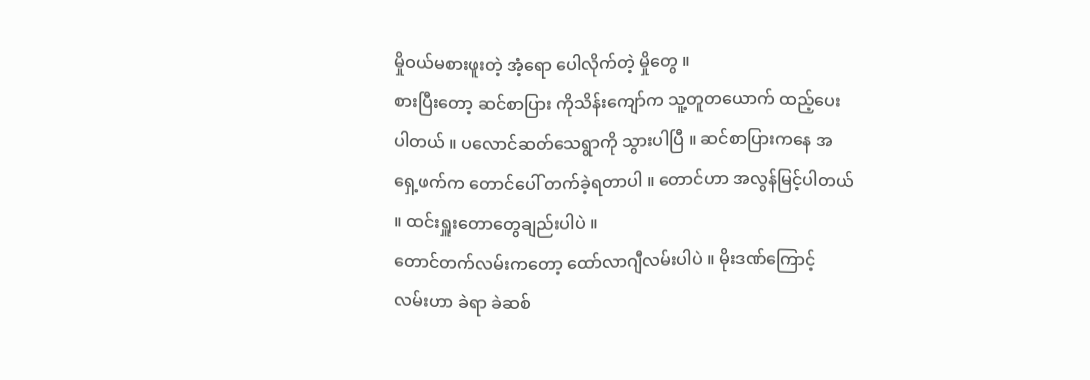မှိုဝယ်မစားဖူးတဲ့ အံ့ရော ပေါလိုက်တဲ့ မှိုတွေ ။
စားပြီးတော့ ဆင်စာပြား ကိုသိန်းကျော်က သူ့တူတယောက် ထည့်ပေးပါတယ် ။ ပလောင်ဆတ်သေရွာကို သွားပါပြီ ။ ဆင်စာပြားကနေ အရှေ့ဖက်က တောင်ပေါ် တက်ခဲ့ရတာပါ ။ တောင်ဟာ အလွန်မြင့်ပါတယ် ။ ထင်းရှူးတောတွေချည်းပါပဲ ။
တောင်တက်လမ်းကတော့ ထော်လာဂျီလမ်းပါပဲ ။ မိုးဒဏ်ကြောင့် လမ်းဟာ ခဲရာ ခဲဆစ်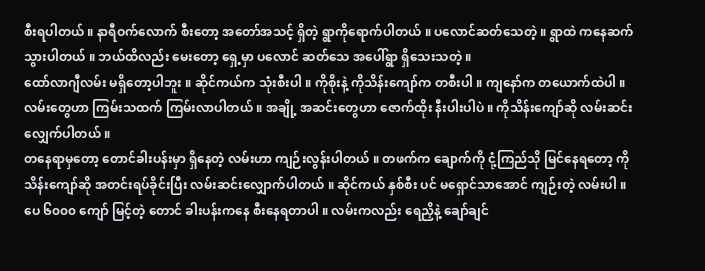စီးရပါတယ် ။ နာရီဝက်လောက် စီးတော့ အတော်အသင့် ရှိတဲ့ ရွာကိုရောက်ပါတယ် ။ ပလောင်ဆတ်သေတဲ့ ။ ရွာထဲ ကနေဆက်သွားပါတယ် ။ ဘယ်ထိလည်း မေးတော့ ရှေ့မှာ ပလောင် ဆတ်သေ အပေါ်ရွာ ရှိသေးသတဲ့ ။
ထော်လာဂျီလမ်း မရှိတော့ပါဘူး ။ ဆိုင်ကယ်က သုံးစီးပါ ။ ကိုစိုးနဲ့ ကိုသိန်းကျော်က တစီးပါ ။ ကျနော်က တယောက်ထဲပါ ။ လမ်းတွေဟာ ကြမ်းသထက် ကြမ်းလာပါတယ် ။ အချို့ အဆင်းတွေဟာ ဇောက်ထိုး နီးပါးပါပဲ ။ ကိုသိန်းကျော်ဆို လမ်းဆင်းလျှေက်ပါတယ် ။
တနေရာမှတော့ တောင်ခါးပန်းမှာ ရှိနေတဲ့ လမ်းဟာ ကျဉ်းလွန်းပါတယ် ။ တဖက်က ချောက်ကို ငုံ့ကြည်သို မြင်နေရတော့ ကိုသိန်းကျော်ဆို အတင်းရပ်ခိုင်းပြီး လမ်းဆင်းလျှောက်ပါတယ် ။ ဆိုင်ကယ် နှစ်စီး ပင် မရှောင်သာအောင် ကျဉ်းတဲ့ လမ်းပါ ။ ပေ ၆၀၀၀ ကျော် မြင့်တဲ့ တောင် ခါးပန်းကနေ စီးနေရတာပါ ။ လမ်းကလည်း ရေညှိနဲ့ ချော်ချင်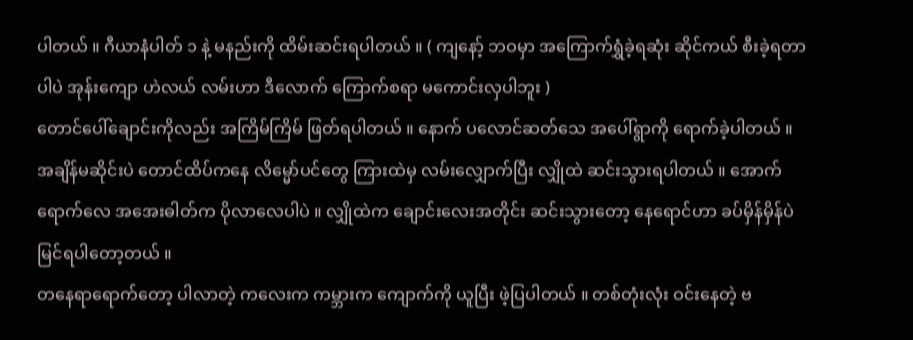ပါတယ် ။ ဂီယာနံပါတ် ၁ နဲ့ မနည်းကို ထိမ်းဆင်းရပါတယ် ။ ( ကျနော့် ဘဝမှာ အကြောက်ရွှံခဲ့ရဆုံး ဆိုင်ကယ် စီးခဲ့ရတာပါပဲ အုန်းကျော ဟဲလယ် လမ်းဟာ ဒီလောက် ကြောက်စရာ မကောင်းလှပါဘူး )
တောင်ပေါ်ချောင်းကိုလည်း အကြိမ်ကြိမ် ဖြတ်ရပါတယ် ။ နောက် ပလောင်ဆတ်သေ အပေါ်ရွာကို ရောက်ခဲ့ပါတယ် ။
အချိန်မဆိုင်းပဲ တောင်ထိပ်ကနေ လိမ္မော်ပင်တွေ ကြားထဲမှ လမ်းလျှောက်ပြီး လျှိုထဲ ဆင်းသွားရပါတယ် ။ အောက်ရောက်လေ အအေးဓါတ်က ပိုလာလေပါပဲ ။ လျှိုထဲက ချောင်းလေးအတိုင်း ဆင်းသွားတော့ နေရောင်ဟာ ခပ်မှိန်မှိန်ပဲ မြင်ရပါတော့တယ် ။
တနေရာရောက်တော့ ပါလာတဲ့ ကလေးက ကမ္ဘားက ကျောက်ကို ယူပြီး ဖဲ့ပြပါတယ် ။ တစ်တုံးလုံး ဝင်းနေတဲ့ ဗ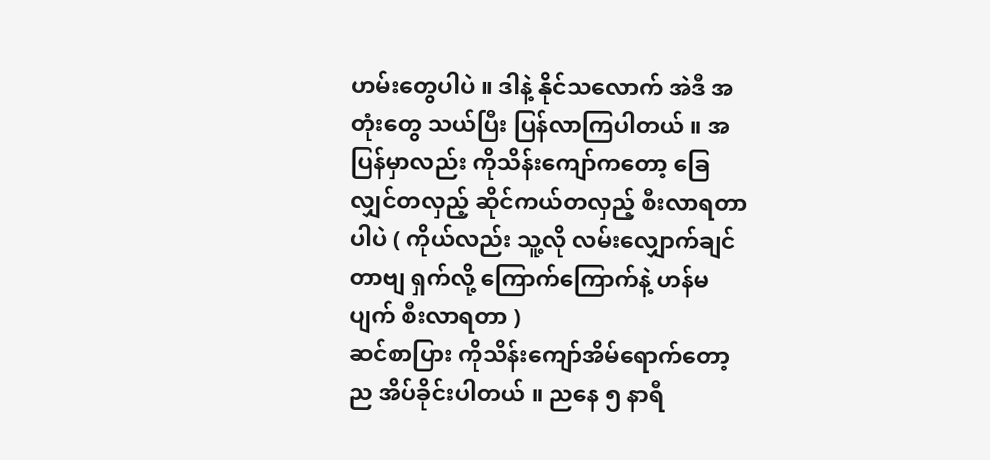ဟမ်းတွေပါပဲ ။ ဒါနဲ့ နိုင်သလောက် အဲဒီ အတုံးတွေ သယ်ပြီး ပြန်လာကြပါတယ် ။ အပြန်မှာလည်း ကိုသိန်းကျော်ကတော့ ခြေလျှင်တလှည့် ဆိုင်ကယ်တလှည့် စီးလာရတာပါပဲ ( ကိုယ်လည်း သူ့လို လမ်းလျှောက်ချင်တာဗျ ရှက်လို့ ကြောက်ကြောက်နဲ့ ဟန်မပျက် စီးလာရတာ )
ဆင်စာပြား ကိုသိန်းကျော်အိမ်ရောက်တော့ ည အိပ်ခိုင်းပါတယ် ။ ညနေ ၅ နာရီ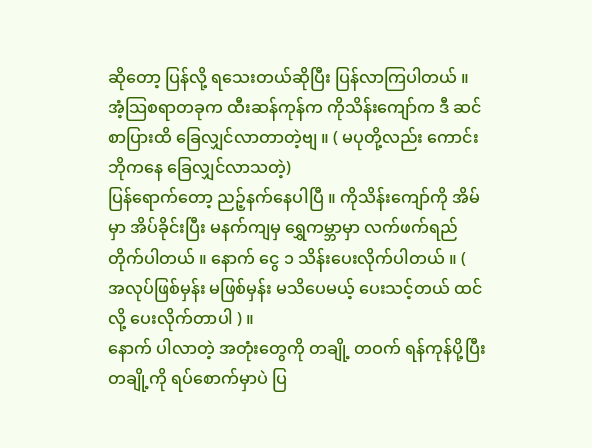ဆိုတော့ ပြန်လို့ ရသေးတယ်ဆိုပြီး ပြန်လာကြပါတယ် ။ အံ့သြစရာတခုက ထီးဆန်ကုန်က ကိုသိန်းကျော်က ဒီ ဆင်စာပြားထိ ခြေလျှင်လာတာတဲ့ဗျ ။ ( မပုတို့လည်း ကောင်းဘိုကနေ ခြေလျှင်လာသတဲ့)
ပြန်ရောက်တော့ ညဉ့်နက်နေပါပြီ ။ ကိုသိန်းကျော်ကို အိမ်မှာ အိပ်ခိုင်းပြီး မနက်ကျမှ ရွှေကမ္ဘာမှာ လက်ဖက်ရည်တိုက်ပါတယ် ။ နောက် ငွေ ၁ သိန်းပေးလိုက်ပါတယ် ။ ( အလုပ်ဖြစ်မှန်း မဖြစ်မှန်း မသိပေမယ့် ပေးသင့်တယ် ထင်လို့ ပေးလိုက်တာပါ ) ။
နောက် ပါလာတဲ့ အတုံးတွေကို တချို့ တဝက် ရန်ကုန်ပို့ပြီး တချို့ကို ရပ်စောက်မှာပဲ ပြ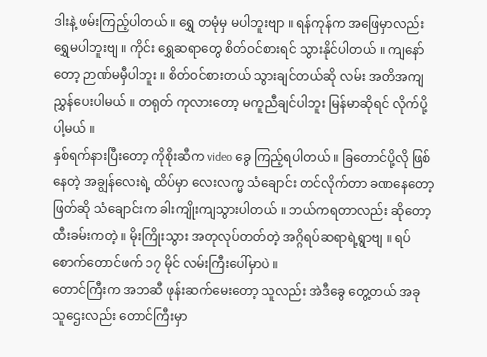ဒါးနဲ့ ဖမ်းကြည့်ပါတယ် ။ ရွှေ တမုံမှ မပါဘူးဗျာ ။ ရန်ကုန်က အဖြေမှာလည်း ရွှေမပါဘူးဗျ ။ ကိုင်း ရွှေဆရာတွေ စိတ်ဝင်စားရင် သွားနိုင်ပါတယ် ။ ကျနော်တော့ ဉာဏ်မမှီပါဘူး ။ စိတ်ဝင်စားတယ် သွားချင်တယ်ဆို လမ်း အတိအကျ ညွှန်ပေးပါမယ် ။ တရုတ် ကုလားတော့ မကူညီချင်ပါဘူး မြန်မာဆိုရင် လိုက်ပို့ပါ့မယ် ။
နှစ်ရက်နားပြီးတော့ ကိုစိုးဆီက video ခွေ ကြည့်ရပါတယ် ။ ခြတောင်ပို့လို ဖြစ်နေတဲ့ အချွန်လေးရဲ့ ထိပ်မှာ လေးလက္မ သံချောင်း တင်လိုက်တာ ခဏနေတော့ ဖြတ်ဆို သံချောင်းက ခါးကျိုးကျသွားပါတယ် ။ ဘယ်ကရတာလည်း ဆိုတော့ ထီးခမ်းကတဲ့ ။ မိုးကြိုးသွား အတုလုပ်တတ်တဲ့ အဂ္ဂိရပ်ဆရာရဲ့ရွာဗျ ။ ရပ်စောက်တောင်ဖက် ၁၇ မိုင် လမ်းကြီးပေါ်မှာပဲ ။
တောင်ကြီးက အဘဆီ ဖုန်းဆက်မေးတော့ သူလည်း အဲဒီခွေ တွေ့တယ် အခု သူဌေးလည်း တောင်ကြီးမှာ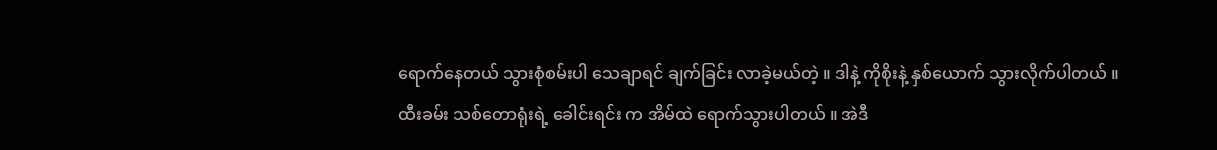ရောက်နေတယ် သွားစုံစမ်းပါ သေချာရင် ချက်ခြင်း လာခဲ့မယ်တဲ့ ။ ဒါနဲ့ ကိုစိုးနဲ့ နှစ်ယောက် သွားလိုက်ပါတယ် ။
ထီးခမ်း သစ်တောရုံးရဲ့ ခေါင်းရင်း က အိမ်ထဲ ရောက်သွားပါတယ် ။ အဲဒီ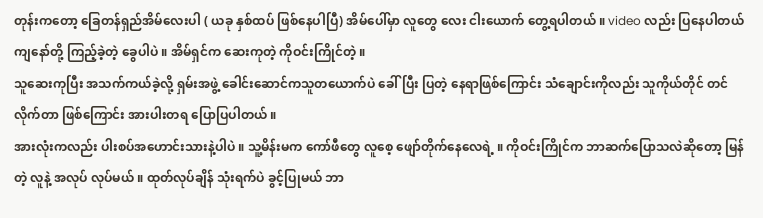တုန်းကတော့ ခြေတန်ရှည်အိမ်လေးပါ ( ယခု နှစ်ထပ် ဖြစ်နေပါပြီ) အိမ်ပေါ်မှာ လူတွေ လေး ငါးယောက် တွေ့ရပါတယ် ။ video လည်း ပြနေပါတယ် ကျနော်တို့ ကြည့်ခဲ့တဲ့ ခွေပါပဲ ။ အိမ်ရှင်က ဆေးကုတဲ့ ကိုဝင်းကြိုင်တဲ့ ။
သူဆေးကုပြီး အသက်ကယ်ခဲ့လို့ ရှမ်းအဖွဲ့ ခေါင်းဆောင်ကသူတယောက်ပဲ ခေါ်ပြီး ပြတဲ့ နေရာဖြစ်ကြောင်း သံချောင်းကိုလည်း သူကိုယ်တိုင် တင်လိုက်တာ ဖြစ်ကြောင်း အားပါးတရ ပြောပြပါတယ် ။
အားလုံးကလည်း ပါးစပ်အဟောင်းသားနဲ့ပါပဲ ။ သူ့မိန်းမက ကော်ဖီတွေ လူစေ့ ဖျော်တိုက်နေလေရဲ့ ။ ကိုဝင်းကြိုင်က ဘာဆက်ပြောသလဲဆိုတော့ မြန်တဲ့ လူနဲ့ အလုပ် လုပ်မယ် ။ ထုတ်လုပ်ချိန် သုံးရက်ပဲ ခွင့်ပြုမယ် ဘာ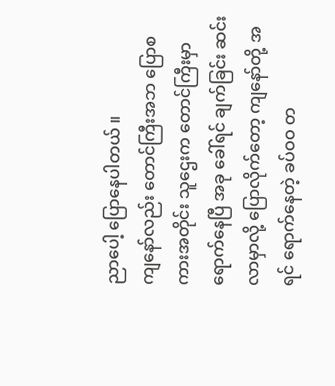ညာပေါ့ ပြောနေပါတယ် ။
ကျနော်လည်း တောင်ကြီးအဘ ပြောစကားအတိုင်း သူဌေးက တောင်ကြီးမှာ ရောက်နေပြီ အခု ခေါ်ရင် ချက်ခြင်း ဆင်းလာမှာလို့ ပြောလိုက်တော့ ကျနော်တို့ အရင် ရောက်နေတဲ့ ခပ်ဝဝ တ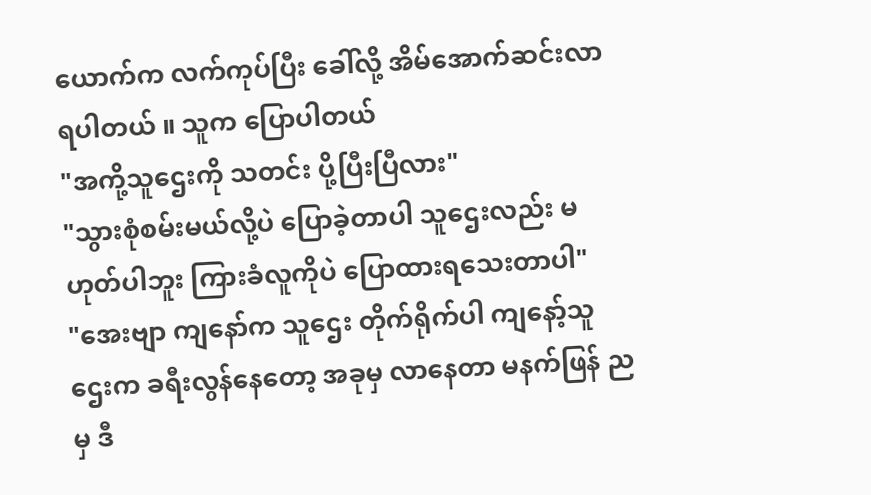ယောက်က လက်ကုပ်ပြီး ခေါ်လို့ အိမ်အောက်ဆင်းလာရပါတယ် ။ သူက ပြောပါတယ်
"အကို့သူဌေးကို သတင်း ပို့ပြီးပြီလား"
"သွားစုံစမ်းမယ်လို့ပဲ ပြောခဲ့တာပါ သူဌေးလည်း မဟုတ်ပါဘူး ကြားခံလူကိုပဲ ပြောထားရသေးတာပါ"
"အေးဗျာ ကျနော်က သူဌေး တိုက်ရိုက်ပါ ကျနော့်သူဌေးက ခရီးလွန်နေတော့ အခုမှ လာနေတာ မနက်ဖြန် ညမှ ဒီ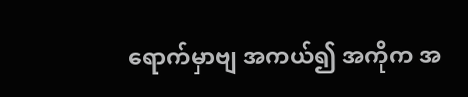ရောက်မှာဗျ အကယ်၍ အကိုက အ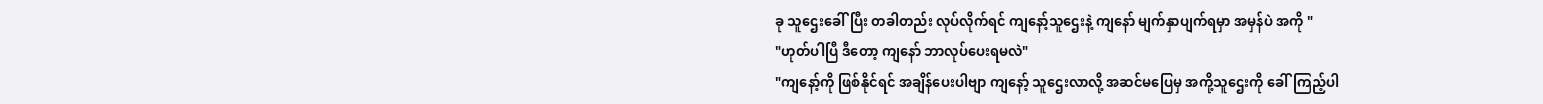ခု သူဌေးခေါ်ပြီး တခါတည်း လုပ်လိုက်ရင် ကျနော့်သူဌေးနဲ့ ကျနော် မျက်နှာပျက်ရမှာ အမှန်ပဲ အကို "
"ဟုတ်ပါပြီ ဒီတော့ ကျနော် ဘာလုပ်ပေးရမလဲ"
"ကျနော့်ကို ဖြစ်နိုင်ရင် အချိန်ပေးပါဗျာ ကျနော့် သူဌေးလာလို့ အဆင်မပြေမှ အကို့သူဌေးကို ခေါ်ကြည့်ပါ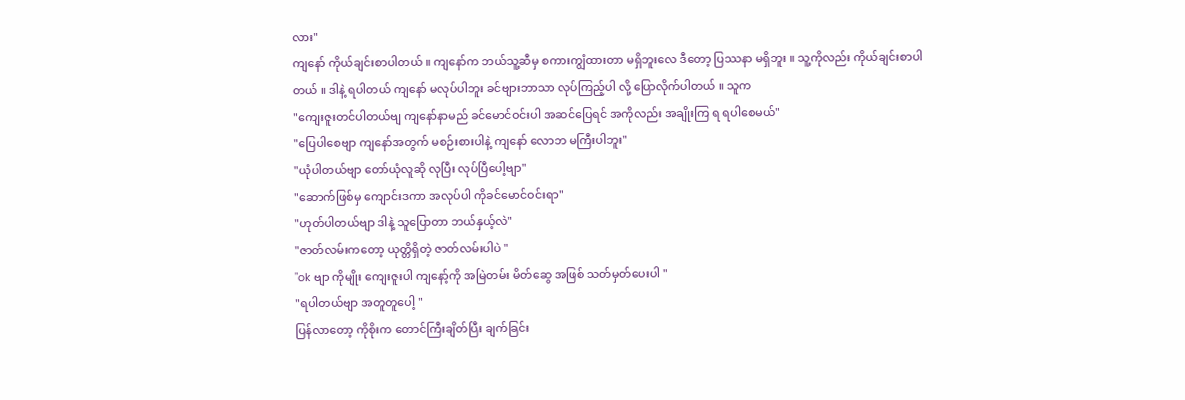လား"
ကျနော် ကိုယ်ချင်းစာပါတယ် ။ ကျနော်က ဘယ်သူ့ဆီမှ စကားကျွံထားတာ မရှိဘူးလေ ဒီတော့ ပြဿနာ မရှိဘူး ။ သူ့ကိုလည်း ကိုယ်ချင်းစာပါတယ် ။ ဒါနဲ့ ရပါတယ် ကျနော် မလုပ်ပါဘူး ခင်ဗျားဘာသာ လုပ်ကြည့်ပါ လို့ ပြောလိုက်ပါတယ် ။ သူက
"ကျေးဇူးတင်ပါတယ်ဗျ ကျနော်နာမည် ခင်မောင်ဝင်းပါ အဆင်ပြေရင် အကိုလည်း အချိုးကြ ရ ရပါစေမယ်"
"ပြေပါစေဗျာ ကျနော်အတွက် မစဉ်းစားပါနဲ့ ကျနော် လောဘ မကြီးပါဘူး"
"ယုံပါတယ်ဗျာ တော်ယုံလူဆို လုပြီး လုပ်ပြီပေါ့ဗျာ"
"ဆောက်ဖြစ်မှ ကျောင်းဒကာ အလုပ်ပါ ကိုခင်မောင်ဝင်းရာ"
"ဟုတ်ပါတယ်ဗျာ ဒါနဲ့ သူပြောတာ ဘယ်နှယ့်လဲ"
"ဇာတ်လမ်းကတော့ ယုတ္တိရှိတဲ့ ဇာတ်လမ်းပါပဲ "
"ok ဗျာ ကိုမျိုး ကျေးဇူးပါ ကျနော့်ကို အမြဲတမ်း မိတ်ဆွေ အဖြစ် သတ်မှတ်ပေးပါ "
"ရပါတယ်ဗျာ အတူတူပေါ့ "
ပြန်လာတော့ ကိုစိုးက တောင်ကြီးချိတ်ပြီး ချက်ခြင်း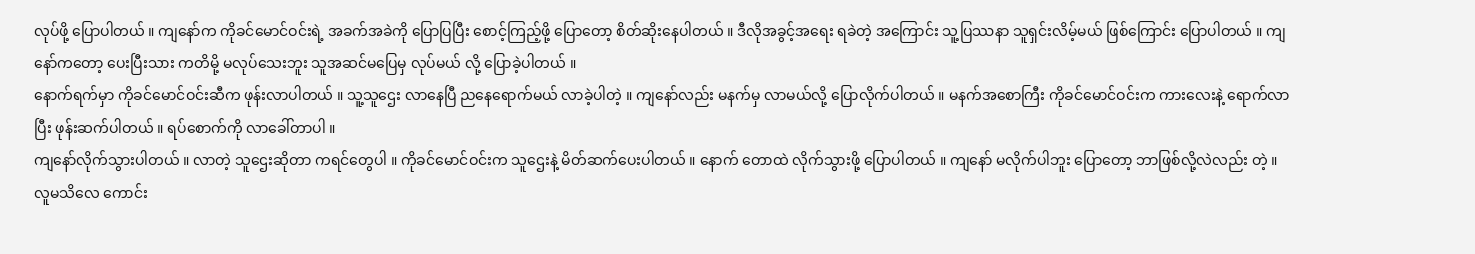လုပ်ဖို့ ပြောပါတယ် ။ ကျနော်က ကိုခင်မောင်ဝင်းရဲ့ အခက်အခဲကို ပြောပြပြီး စောင့်ကြည့်ဖို့ ပြောတော့ စိတ်ဆိုးနေပါတယ် ။ ဒီလိုအခွင့်အရေး ရခဲတဲ့ အကြောင်း သူ့ပြဿနာ သူရှင်းလိမ့်မယ် ဖြစ်ကြောင်း ပြောပါတယ် ။ ကျနော်ကတော့ ပေးပြီးသား ကတိမို့ မလုပ်သေးဘူး သူအဆင်မပြေမှ လုပ်မယ် လို့ ပြောခဲ့ပါတယ် ။
နောက်ရက်မှာ ကိုခင်မောင်ဝင်းဆီက ဖုန်းလာပါတယ် ။ သူ့သူဌေး လာနေပြီ ညနေရောက်မယ် လာခဲ့ပါတဲ့ ။ ကျနော်လည်း မနက်မှ လာမယ်လို့ ပြောလိုက်ပါတယ် ။ မနက်အစောကြီး ကိုခင်မောင်ဝင်းက ကားလေးနဲ့ ရောက်လာပြီး ဖုန်းဆက်ပါတယ် ။ ရပ်စောက်ကို လာခေါ်တာပါ ။
ကျနော်လိုက်သွားပါတယ် ။ လာတဲ့ သူဌေးဆိုတာ ကရင်တွေပါ ။ ကိုခင်မောင်ဝင်းက သူဌေးနဲ့ မိတ်ဆက်ပေးပါတယ် ။ နောက် တောထဲ လိုက်သွားဖို့ ပြောပါတယ် ။ ကျနော် မလိုက်ပါဘူး ပြောတော့ ဘာဖြစ်လို့လဲလည်း တဲ့ ။
လူမသိလေ ကောင်း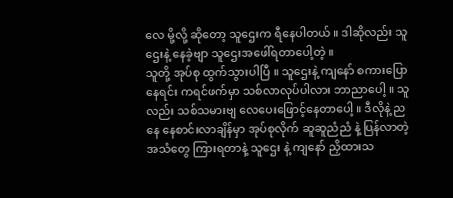လေ မို့လို့ ဆိုတော့ သူဌေးက ရီနေပါတယ် ။ ဒါဆိုလည်း သူဌေးနဲ့ နေခဲ့ဗျာ သူဌေးအဖေါ်ရတာပေါ့တဲ့ ။
သူတို့ အုပ်စု ထွက်သွားပါပြီ ။ သူဌေးနဲ့ ကျနော် စကားပြောနေရင်း ကရင်ဖက်မှာ သစ်လာလုပ်ပါလား ဘာညာပေါ့ ။ သူလည်း သစ်သမားဗျ လေပေးဖြောင့်နေတာပေါ့ ။ ဒီလိုနဲ့ ညနေ နေစာင်းလာချိန်မှာ အုပ်စုလိုက် ဆူဆူညံညံ နဲ့ ပြန်လာတဲ့ အသံတွေ ကြားရတာနဲ့ သူဌေး နဲ့ ကျနော် ညှိထားသ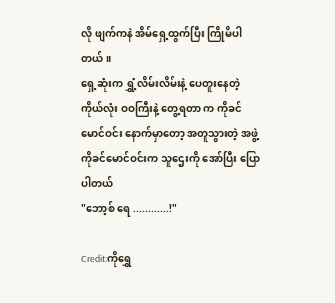လို ဖျက်ကနဲ အိမ်ရှေ့ထွက်ပြီး ကြိုမိပါတယ် ။
ရှေ့ဆုံးက ရွှံ့လိမ်းလိမ်းနဲ့ ပေတူးနေတဲ့ ကိုယ်လုံး ဝဝကြီးနဲ့ တွေ့ရတာ က ကိုခင်မောင်ဝင်း နောက်မှာတော့ အတူသွားတဲ့ အဖွဲ့ ကိုခင်မောင်ဝင်းက သူဌေးကို အော်ပြီး ပြောပါတယ်
"ဘော့စ် ရေ ............!"

Credit:ကိုရွှေ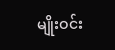မျိုးဝင်း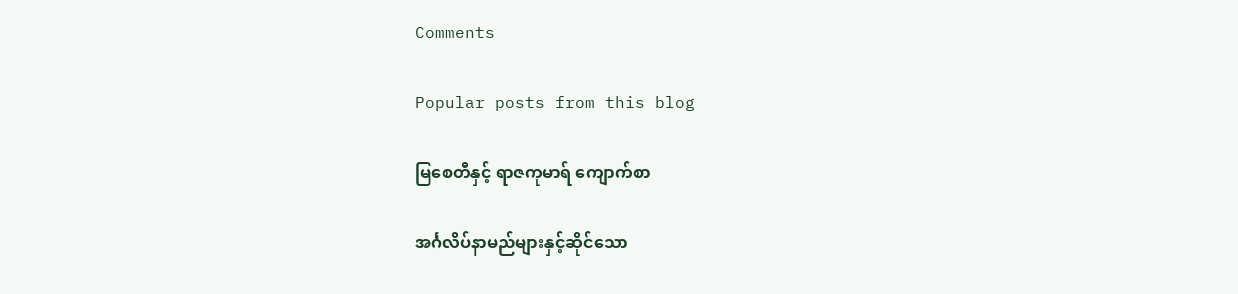Comments

Popular posts from this blog

မြစေတီနှင့် ရာဇကုမာရ် ကျောက်စာ

အင်္ဂလိပ်နာမည်များနှင့်ဆိုင်သော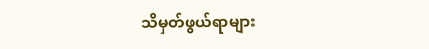သိမှတ်ဖွယ်ရာများ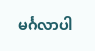မင်္ဂလာပါ